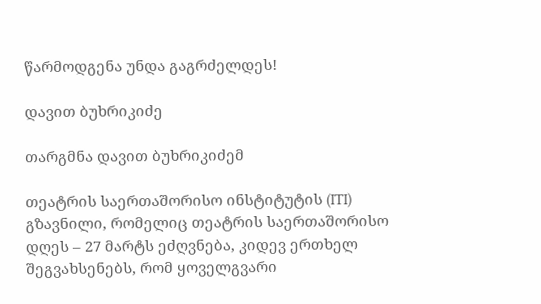წარმოდგენა უნდა გაგრძელდეს!

დავით ბუხრიკიძე

თარგმნა დავით ბუხრიკიძემ

თეატრის საერთაშორისო ინსტიტუტის (ITI) გზავნილი, რომელიც თეატრის საერთაშორისო დღეს – 27 მარტს ეძღვნება, კიდევ ერთხელ შეგვახსენებს, რომ ყოველგვარი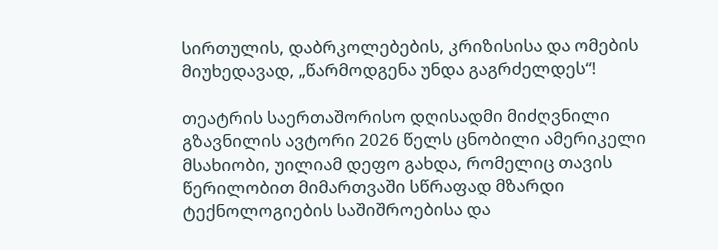სირთულის, დაბრკოლებების, კრიზისისა და ომების მიუხედავად, „წარმოდგენა უნდა გაგრძელდეს“!

თეატრის საერთაშორისო დღისადმი მიძღვნილი გზავნილის ავტორი 2026 წელს ცნობილი ამერიკელი მსახიობი, უილიამ დეფო გახდა, რომელიც თავის წერილობით მიმართვაში სწრაფად მზარდი ტექნოლოგიების საშიშროებისა და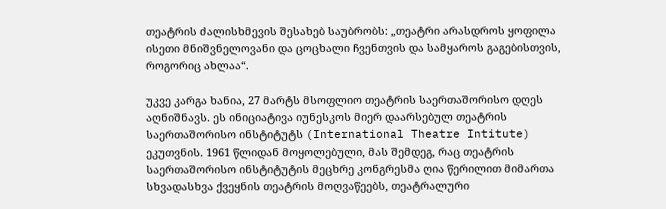თეატრის ძალისხმევის შესახებ საუბრობს: „თეატრი არასდროს ყოფილა ისეთი მნიშვნელოვანი და ცოცხალი ჩვენთვის და სამყაროს გაგებისთვის, როგორიც ახლაა“.

უკვე კარგა ხანია, 27 მარტს მსოფლიო თეატრის საერთაშორისო დღეს აღნიშნავს. ეს ინიციატივა იუნესკოს მიერ დაარსებულ თეატრის საერთაშორისო ინსტიტუტს (International Theatre Intitute) ეკუთვნის. 1961 წლიდან მოყოლებული, მას შემდეგ, რაც თეატრის საერთაშორისო ინსტიტუტის მეცხრე კონგრესმა ღია წერილით მიმართა სხვადასხვა ქვეყნის თეატრის მოღვაწეებს, თეატრალური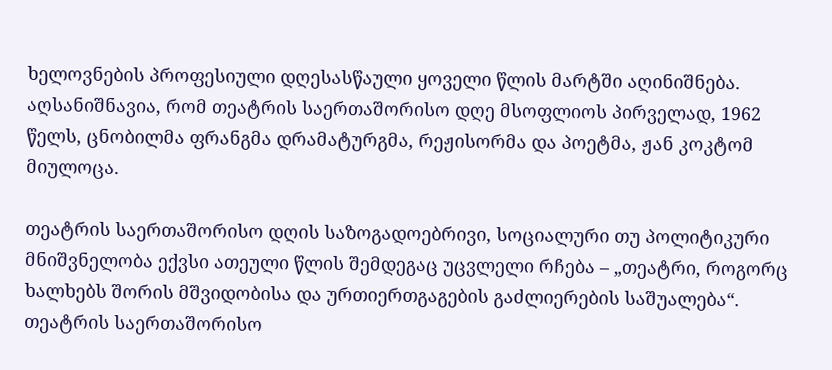ხელოვნების პროფესიული დღესასწაული ყოველი წლის მარტში აღინიშნება. აღსანიშნავია, რომ თეატრის საერთაშორისო დღე მსოფლიოს პირველად, 1962 წელს, ცნობილმა ფრანგმა დრამატურგმა, რეჟისორმა და პოეტმა, ჟან კოკტომ მიულოცა.

თეატრის საერთაშორისო დღის საზოგადოებრივი, სოციალური თუ პოლიტიკური მნიშვნელობა ექვსი ათეული წლის შემდეგაც უცვლელი რჩება – „თეატრი, როგორც ხალხებს შორის მშვიდობისა და ურთიერთგაგების გაძლიერების საშუალება“. თეატრის საერთაშორისო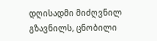დღისადმი მიძღვნილ გზავნილს, ცნობილი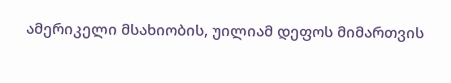ამერიკელი მსახიობის, უილიამ დეფოს მიმართვის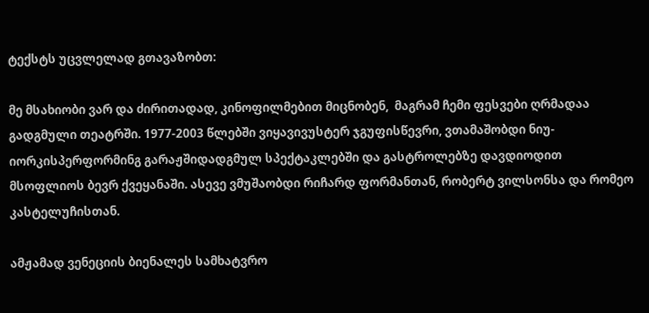ტექსტს უცვლელად გთავაზობთ:

მე მსახიობი ვარ და ძირითადად, კინოფილმებით მიცნობენ,  მაგრამ ჩემი ფესვები ღრმადაა გადგმული თეატრში. 1977-2003 წლებში ვიყავივუსტერ ჯგუფისწევრი, ვთამაშობდი ნიუ-იორკისპერფორმინგ გარაჟშიდადგმულ სპექტაკლებში და გასტროლებზე დავდიოდით მსოფლიოს ბევრ ქვეყანაში. ასევე ვმუშაობდი რიჩარდ ფორმანთან, რობერტ ვილსონსა და რომეო კასტელუჩისთან.

ამჟამად ვენეციის ბიენალეს სამხატვრო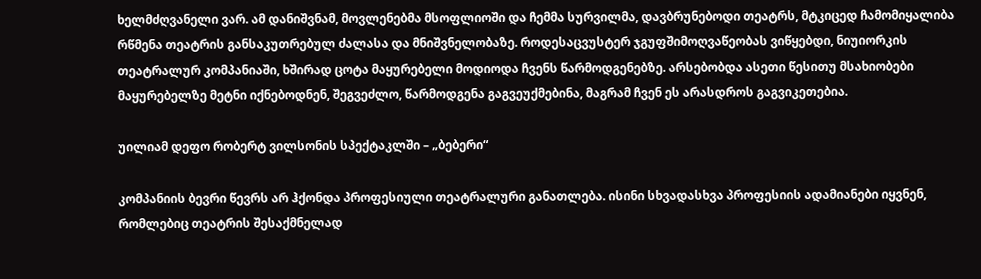ხელმძღვანელი ვარ. ამ დანიშვნამ, მოვლენებმა მსოფლიოში და ჩემმა სურვილმა, დავბრუნებოდი თეატრს, მტკიცედ ჩამომიყალიბა რწმენა თეატრის განსაკუთრებულ ძალასა და მნიშვნელობაზე. როდესაცვუსტერ ჯგუფშიმოღვაწეობას ვიწყებდი, ნიუიორკის თეატრალურ კომპანიაში, ხშირად ცოტა მაყურებელი მოდიოდა ჩვენს წარმოდგენებზე. არსებობდა ასეთი წესითუ მსახიობები მაყურებელზე მეტნი იქნებოდნენ, შეგვეძლო, წარმოდგენა გაგვეუქმებინა, მაგრამ ჩვენ ეს არასდროს გაგვიკეთებია.

უილიამ დეფო რობერტ ვილსონის სპექტაკლში – „ბებერი“

კომპანიის ბევრი წევრს არ ჰქონდა პროფესიული თეატრალური განათლება. ისინი სხვადასხვა პროფესიის ადამიანები იყვნენ, რომლებიც თეატრის შესაქმნელად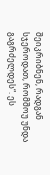შეიკრიბნენ, რადგან სჯეროდათ, რომშოუ უნდა გაგრძელდეს“. ეს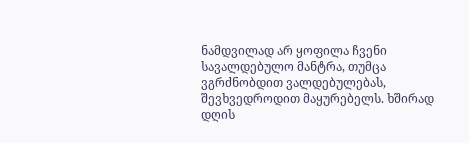ნამდვილად არ ყოფილა ჩვენი სავალდებულო მანტრა, თუმცა ვგრძნობდით ვალდებულებას, შევხვედროდით მაყურებელს. ხშირად დღის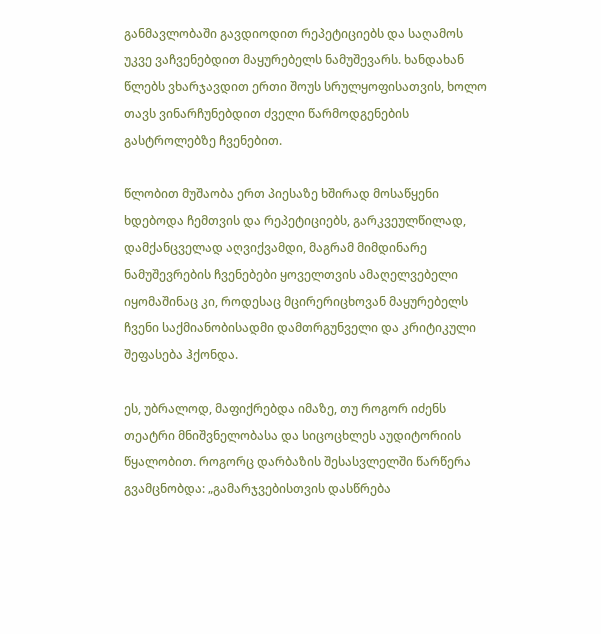განმავლობაში გავდიოდით რეპეტიციებს და საღამოს უკვე ვაჩვენებდით მაყურებელს ნამუშევარს. ხანდახან წლებს ვხარჯავდით ერთი შოუს სრულყოფისათვის, ხოლო თავს ვინარჩუნებდით ძველი წარმოდგენების გასტროლებზე ჩვენებით.

წლობით მუშაობა ერთ პიესაზე ხშირად მოსაწყენი ხდებოდა ჩემთვის და რეპეტიციებს, გარკვეულწილად, დამქანცველად აღვიქვამდი, მაგრამ მიმდინარე ნამუშევრების ჩვენებები ყოველთვის ამაღელვებელი იყომაშინაც კი, როდესაც მცირერიცხოვან მაყურებელს ჩვენი საქმიანობისადმი დამთრგუნველი და კრიტიკული შეფასება ჰქონდა.

ეს, უბრალოდ, მაფიქრებდა იმაზე, თუ როგორ იძენს თეატრი მნიშვნელობასა და სიცოცხლეს აუდიტორიის წყალობით. როგორც დარბაზის შესასვლელში წარწერა გვამცნობდა: „გამარჯვებისთვის დასწრება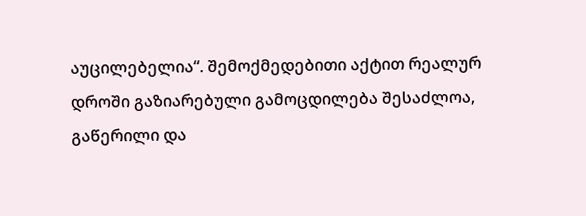აუცილებელია“. შემოქმედებითი აქტით რეალურ დროში გაზიარებული გამოცდილება შესაძლოა, გაწერილი და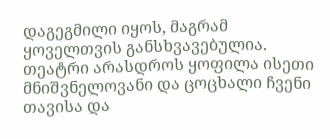დაგეგმილი იყოს, მაგრამ ყოველთვის განსხვავებულია. თეატრი არასდროს ყოფილა ისეთი მნიშვნელოვანი და ცოცხალი ჩვენი თავისა და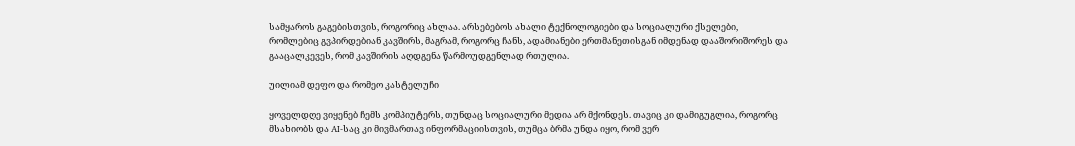სამყაროს გაგებისთვის, როგორიც ახლაა. არსებებოს ახალი ტექნოლოგიები და სოციალური ქსელები, რომლებიც გვპირდებიან კავშირს, მაგრამ, როგორც ჩანს, ადამიანები ერთმანეთისგან იმდენად დააშორიშორეს და გააცალკევეს, რომ კავშირის აღდგენა წარმოუდგენლად რთულია.

უილიამ დეფო და რომეო კასტელუჩი

ყოველდღე ვიყენებ ჩემს კომპიუტერს, თუნდაც სოციალური მედია არ მქონდეს. თავიც კი დამიგუგლია, როგორც მსახიობს და AI-საც კი მივმართავ ინფორმაციისთვის, თუმცა ბრმა უნდა იყო, რომ ვერ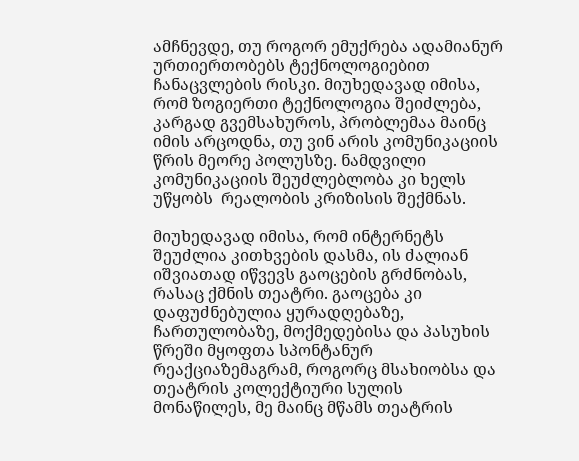ამჩნევდე, თუ როგორ ემუქრება ადამიანურ ურთიერთობებს ტექნოლოგიებით ჩანაცვლების რისკი. მიუხედავად იმისა, რომ ზოგიერთი ტექნოლოგია შეიძლება, კარგად გვემსახუროს, პრობლემაა მაინც იმის არცოდნა, თუ ვინ არის კომუნიკაციის წრის მეორე პოლუსზე. ნამდვილი კომუნიკაციის შეუძლებლობა კი ხელს უწყობს  რეალობის კრიზისის შექმნას.

მიუხედავად იმისა, რომ ინტერნეტს შეუძლია კითხვების დასმა, ის ძალიან იშვიათად იწვევს გაოცების გრძნობას, რასაც ქმნის თეატრი. გაოცება კი დაფუძნებულია ყურადღებაზე, ჩართულობაზე, მოქმედებისა და პასუხის წრეში მყოფთა სპონტანურ რეაქციაზემაგრამ, როგორც მსახიობსა და თეატრის კოლექტიური სულის მონაწილეს, მე მაინც მწამს თეატრის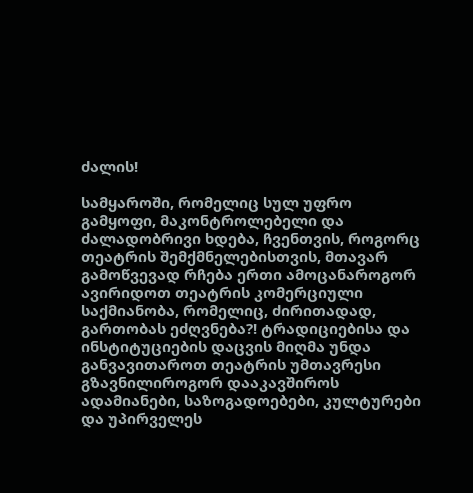ძალის!

სამყაროში, რომელიც სულ უფრო გამყოფი, მაკონტროლებელი და ძალადობრივი ხდება, ჩვენთვის, როგორც თეატრის შემქმნელებისთვის, მთავარ გამოწვევად რჩება ერთი ამოცანაროგორ ავირიდოთ თეატრის კომერციული საქმიანობა, რომელიც, ძირითადად, გართობას ეძღვნება?! ტრადიციებისა და ინსტიტუციების დაცვის მიღმა უნდა განვავითაროთ თეატრის უმთავრესი გზავნილიროგორ დააკავშიროს ადამიანები, საზოგადოებები, კულტურები და უპირველეს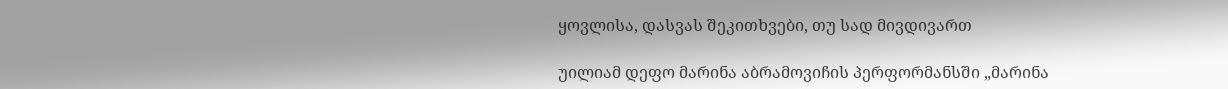ყოვლისა, დასვას შეკითხვები, თუ სად მივდივართ

უილიამ დეფო მარინა აბრამოვიჩის პერფორმანსში „მარინა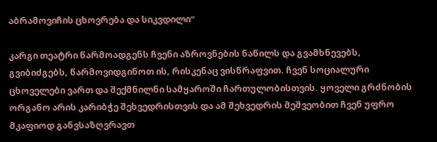აბრამოვიჩის ცხოვრება და სიკვდილი“

კარგი თეატრი წარმოადგენს ჩვენი აზროვნების ნაწილს და გვამხნევებს, გვიბიძგებს, წარმოვიდგინოთ ის, რისკენაც ვისწრაფვით. ჩვენ სოციალური ცხოველები ვართ და შექმნილნი სამყაროში ჩართულობისთვის. ყოველი გრძნობის ორგანო არის კარიბჭე შეხვედრისთვის და ამ შეხვედრის მეშვეობით ჩვენ უფრო მკაფიოდ განვსაზღვრავთ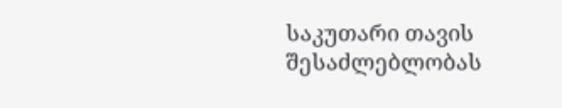საკუთარი თავის შესაძლებლობას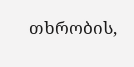თხრობის,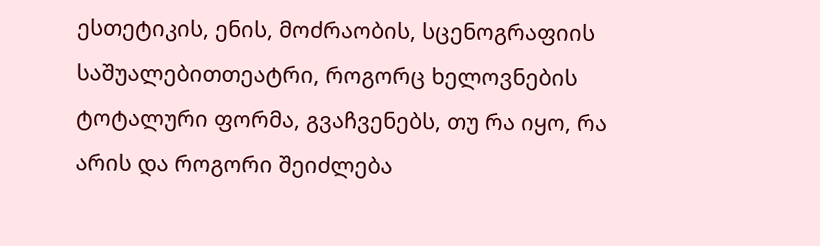ესთეტიკის, ენის, მოძრაობის, სცენოგრაფიის საშუალებითთეატრი, როგორც ხელოვნების ტოტალური ფორმა, გვაჩვენებს, თუ რა იყო, რა არის და როგორი შეიძლება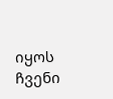იყოს ჩვენი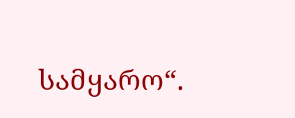სამყარო“.